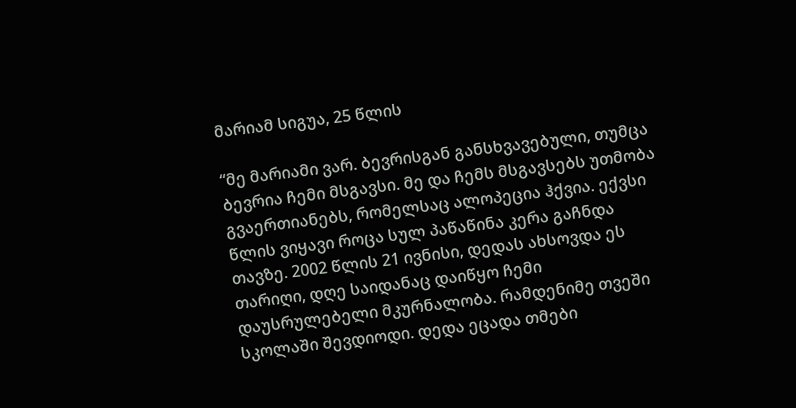მარიამ სიგუა, 25 წლის

“მე მარიამი ვარ. ბევრისგან განსხვავებული, თუმცა ბევრია ჩემი მსგავსი. მე და ჩემს მსგავსებს უთმობა გვაერთიანებს, რომელსაც ალოპეცია ჰქვია. ექვსი წლის ვიყავი როცა სულ პაწაწინა კერა გაჩნდა თავზე. 2002 წლის 21 ივნისი, დედას ახსოვდა ეს თარიღი, დღე საიდანაც დაიწყო ჩემი დაუსრულებელი მკურნალობა. რამდენიმე თვეში სკოლაში შევდიოდი. დედა ეცადა თმები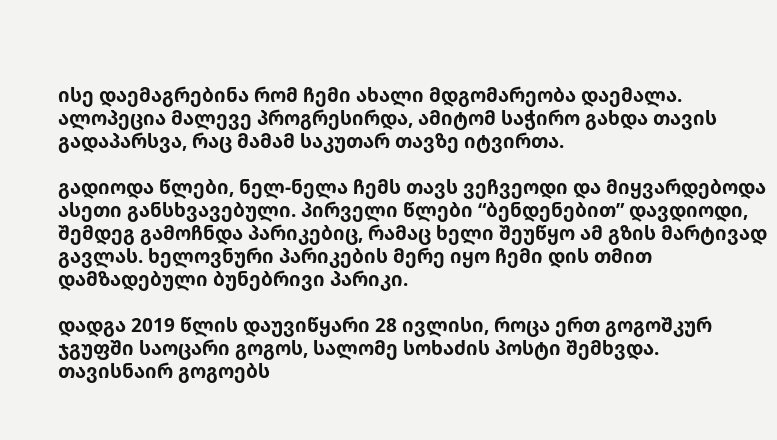ისე დაემაგრებინა რომ ჩემი ახალი მდგომარეობა დაემალა. ალოპეცია მალევე პროგრესირდა, ამიტომ საჭირო გახდა თავის გადაპარსვა, რაც მამამ საკუთარ თავზე იტვირთა.

გადიოდა წლები, ნელ-ნელა ჩემს თავს ვეჩვეოდი და მიყვარდებოდა ასეთი განსხვავებული. პირველი წლები “ბენდენებით” დავდიოდი, შემდეგ გამოჩნდა პარიკებიც, რამაც ხელი შეუწყო ამ გზის მარტივად გავლას. ხელოვნური პარიკების მერე იყო ჩემი დის თმით დამზადებული ბუნებრივი პარიკი.

დადგა 2019 წლის დაუვიწყარი 28 ივლისი, როცა ერთ გოგოშკურ ჯგუფში საოცარი გოგოს, სალომე სოხაძის პოსტი შემხვდა. თავისნაირ გოგოებს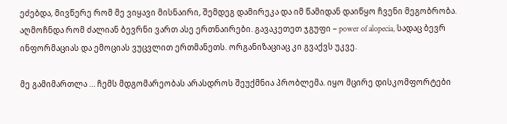ეძებდა, მივწერე რომ მე ვიყავი მისნაირი, შემდეგ დამირეკა და იმ წამიდან დაიწყო ჩვენი მეგობრობა. აღმოჩნდა რომ ძალიან ბევრნი ვართ ასე ერთნაირები. გავაკეთეთ ჯგუფი – power of alopecia, სადაც ბევრ ინფორმაციას და ემოციას ვუცვლით ერთმანეთს. ორგანიზაციაც კი გვაქვს უკვე.

მე გამიმართლა … ჩემს მდგომარეობას არასდროს შეუქმნია პრობლემა. იყო მცირე დისკომფორტები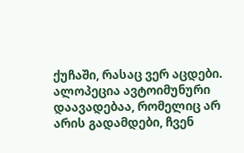ქუჩაში, რასაც ვერ აცდები. ალოპეცია ავტოიმუნური დაავადებაა, რომელიც არ არის გადამდები, ჩვენ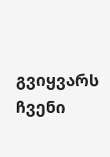გვიყვარს ჩვენი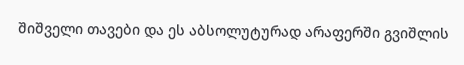შიშველი თავები და ეს აბსოლუტურად არაფერში გვიშლის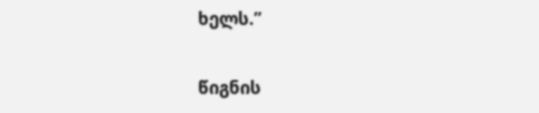ხელს.”

წიგნის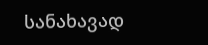სანახავად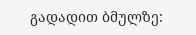გადადით ბმულზე: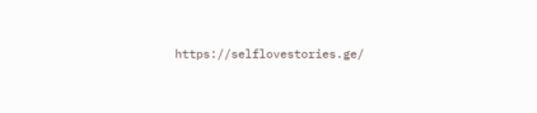https://selflovestories.ge/